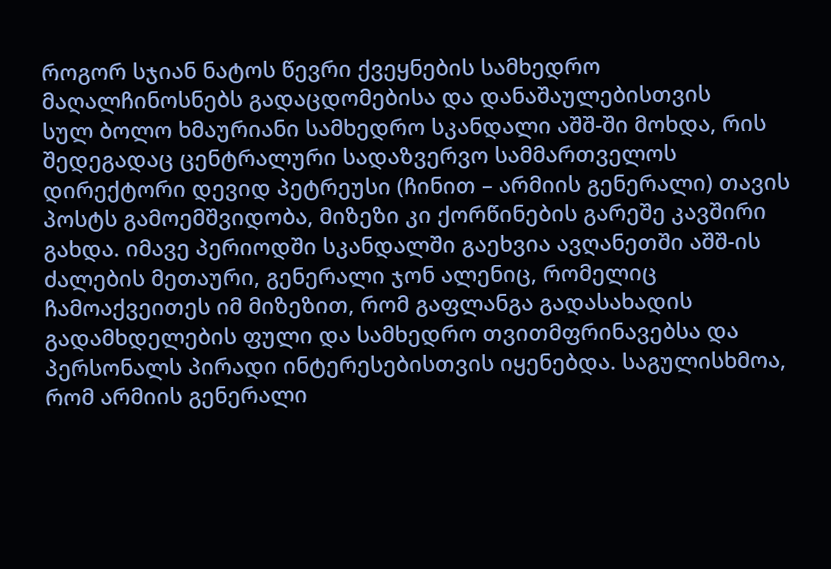როგორ სჯიან ნატოს წევრი ქვეყნების სამხედრო მაღალჩინოსნებს გადაცდომებისა და დანაშაულებისთვის
სულ ბოლო ხმაურიანი სამხედრო სკანდალი აშშ-ში მოხდა, რის შედეგადაც ცენტრალური სადაზვერვო სამმართველოს დირექტორი დევიდ პეტრეუსი (ჩინით – არმიის გენერალი) თავის პოსტს გამოემშვიდობა, მიზეზი კი ქორწინების გარეშე კავშირი გახდა. იმავე პერიოდში სკანდალში გაეხვია ავღანეთში აშშ-ის ძალების მეთაური, გენერალი ჯონ ალენიც, რომელიც ჩამოაქვეითეს იმ მიზეზით, რომ გაფლანგა გადასახადის გადამხდელების ფული და სამხედრო თვითმფრინავებსა და პერსონალს პირადი ინტერესებისთვის იყენებდა. საგულისხმოა, რომ არმიის გენერალი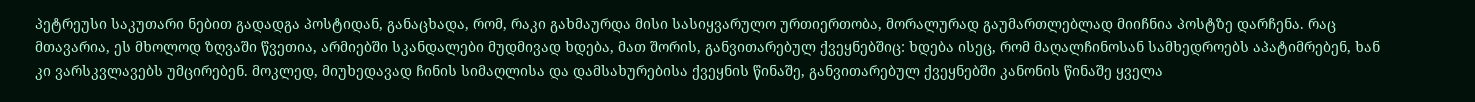პეტრეუსი საკუთარი ნებით გადადგა პოსტიდან, განაცხადა, რომ, რაკი გახმაურდა მისი სასიყვარულო ურთიერთობა, მორალურად გაუმართლებლად მიიჩნია პოსტზე დარჩენა. რაც მთავარია, ეს მხოლოდ ზღვაში წვეთია, არმიებში სკანდალები მუდმივად ხდება, მათ შორის, განვითარებულ ქვეყნებშიც: ხდება ისეც, რომ მაღალჩინოსან სამხედროებს აპატიმრებენ, ხან კი ვარსკვლავებს უმცირებენ. მოკლედ, მიუხედავად ჩინის სიმაღლისა და დამსახურებისა ქვეყნის წინაშე, განვითარებულ ქვეყნებში კანონის წინაშე ყველა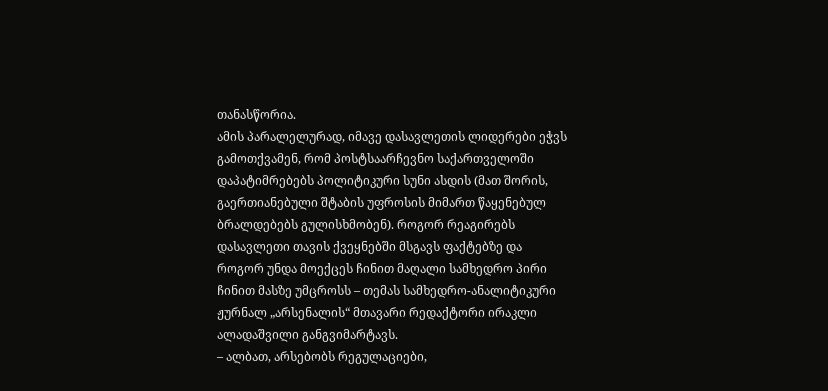თანასწორია.
ამის პარალელურად, იმავე დასავლეთის ლიდერები ეჭვს გამოთქვამენ, რომ პოსტსაარჩევნო საქართველოში დაპატიმრებებს პოლიტიკური სუნი ასდის (მათ შორის, გაერთიანებული შტაბის უფროსის მიმართ წაყენებულ ბრალდებებს გულისხმობენ). როგორ რეაგირებს დასავლეთი თავის ქვეყნებში მსგავს ფაქტებზე და როგორ უნდა მოექცეს ჩინით მაღალი სამხედრო პირი ჩინით მასზე უმცროსს – თემას სამხედრო-ანალიტიკური ჟურნალ „არსენალის“ მთავარი რედაქტორი ირაკლი ალადაშვილი განგვიმარტავს.
– ალბათ, არსებობს რეგულაციები,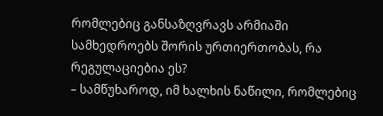რომლებიც განსაზღვრავს არმიაში სამხედროებს შორის ურთიერთობას, რა რეგულაციებია ეს?
– სამწუხაროდ, იმ ხალხის ნაწილი, რომლებიც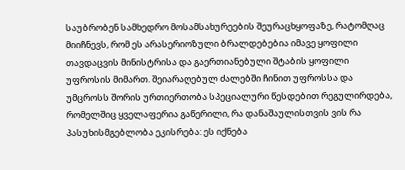საუბრობენ სამხედრო მოსამსახურეების შეურაცხყოფაზე, რატომღაც მიიჩნევს, რომ ეს არასერიოზული ბრალდებებია იმავე ყოფილი თავდაცვის მინისტრისა და გაერთიანებული შტაბის ყოფილი უფროსის მიმართ. შეიარაღებულ ძალებში ჩინით უფროსსა და უმცროსს შორის ურთიერთობა სპეციალური წესდებით რეგულირდება, რომელშიც ყველაფერია გაწერილი, რა დანაშაულისთვის ვის რა პასუხისმგებლობა ეკისრება: ეს იქნება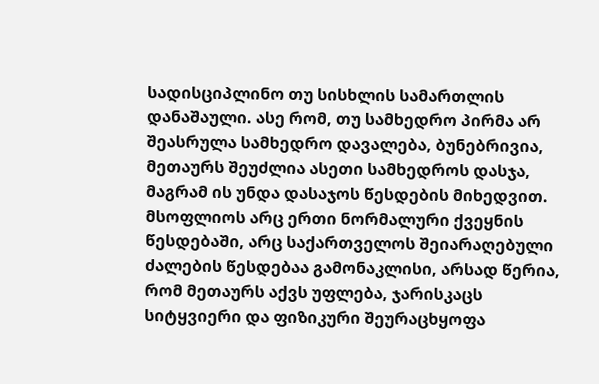სადისციპლინო თუ სისხლის სამართლის დანაშაული. ასე რომ, თუ სამხედრო პირმა არ შეასრულა სამხედრო დავალება, ბუნებრივია, მეთაურს შეუძლია ასეთი სამხედროს დასჯა, მაგრამ ის უნდა დასაჯოს წესდების მიხედვით. მსოფლიოს არც ერთი ნორმალური ქვეყნის წესდებაში, არც საქართველოს შეიარაღებული ძალების წესდებაა გამონაკლისი, არსად წერია, რომ მეთაურს აქვს უფლება, ჯარისკაცს სიტყვიერი და ფიზიკური შეურაცხყოფა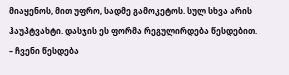მიაყენოს, მით უფრო, სადმე გამოკეტოს. სულ სხვა არის ჰაუპტვახტი. დასჯის ეს ფორმა რეგულირდება წესდებით.
– ჩვენი წესდება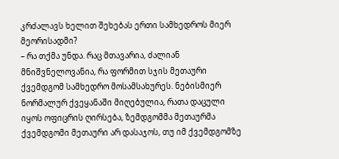კრძალავს ხელით შეხებას ერთი სამხედროს მიერ მეორისადმი?
– რა თქმა უნდა. რაც მთავარია, ძალიან მნიშვნელოვანია, რა ფორმით სჯის მეთაური ქვემდგომ სამხედრო მოსამსახურეს. ნებისმიერ ნორმალურ ქვეყანაში მიღებულია, რათა დაცული იყოს ოფიცრის ღირსება, ზემდგომმა მეთაურმა ქვემდგომი მეთაური არ დასაჯოს, თუ იმ ქვემდგომზე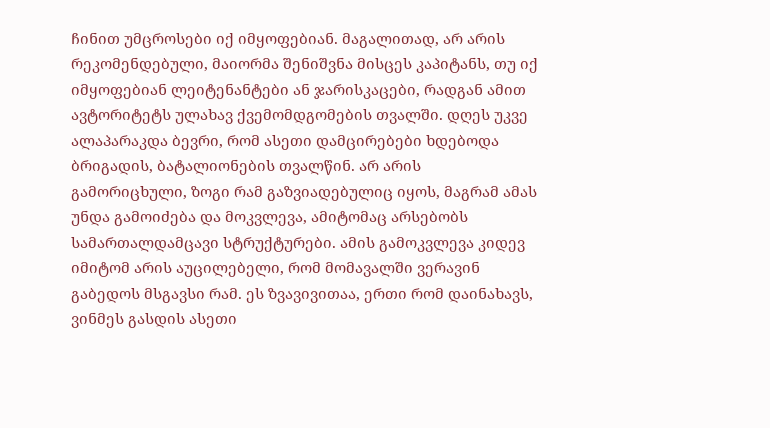ჩინით უმცროსები იქ იმყოფებიან. მაგალითად, არ არის რეკომენდებული, მაიორმა შენიშვნა მისცეს კაპიტანს, თუ იქ იმყოფებიან ლეიტენანტები ან ჯარისკაცები, რადგან ამით ავტორიტეტს ულახავ ქვემომდგომების თვალში. დღეს უკვე ალაპარაკდა ბევრი, რომ ასეთი დამცირებები ხდებოდა ბრიგადის, ბატალიონების თვალწინ. არ არის გამორიცხული, ზოგი რამ გაზვიადებულიც იყოს, მაგრამ ამას უნდა გამოიძება და მოკვლევა, ამიტომაც არსებობს სამართალდამცავი სტრუქტურები. ამის გამოკვლევა კიდევ იმიტომ არის აუცილებელი, რომ მომავალში ვერავინ გაბედოს მსგავსი რამ. ეს ზვავივითაა, ერთი რომ დაინახავს, ვინმეს გასდის ასეთი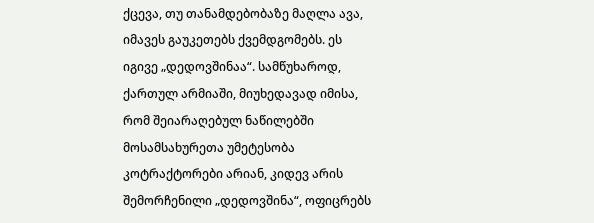ქცევა, თუ თანამდებობაზე მაღლა ავა, იმავეს გაუკეთებს ქვემდგომებს. ეს იგივე „დედოვშინაა“. სამწუხაროდ, ქართულ არმიაში, მიუხედავად იმისა, რომ შეიარაღებულ ნაწილებში მოსამსახურეთა უმეტესობა კოტრაქტორები არიან, კიდევ არის შემორჩენილი „დედოვშინა“, ოფიცრებს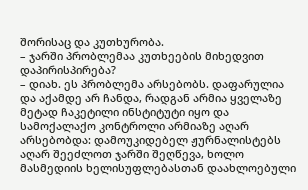შორისაც და კუთხურობა.
– ჯარში პრობლემაა კუთხეების მიხედვით დაპირისპირება?
– დიახ. ეს პრობლემა არსებობს. დაფარულია და აქამდე არ ჩანდა, რადგან არმია ყველაზე მეტად ჩაკეტილი ინსტიტუტი იყო და სამოქალაქო კონტროლი არმიაზე აღარ არსებობდა: დამოუკიდებელ ჟურნალისტებს აღარ შეეძლოთ ჯარში შეღწევა, ხოლო მასმედიის ხელისუფლებასთან დაახლოებული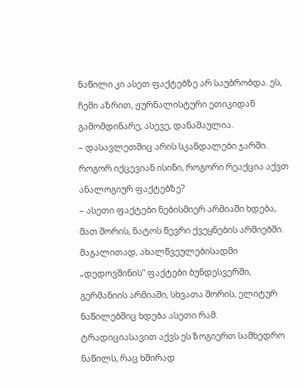ნაწილი კი ასეთ ფაქტებზე არ საუბრობდა. ეს, ჩემი აზრით, ჟურნალისტური ეთიკიდან გამომდინარე, ასევე, დანაშაულია.
– დასავლეთშიც არის სკანდალები ჯარში. როგორ იქცევიან ისინი, როგორი რეაქცია აქვთ ანალოგიურ ფაქტებზე?
– ასეთი ფაქტები ნებისმიერ არმიაში ხდება, მათ შორის, ნატოს წევრი ქვეყნების არმიებში. მაგალითად, ახალწვეულებისადმი „დედოვშინის“ ფაქტები ბუნდესვერში, გერმანიის არმიაში, სხვათა შორის, ელიტურ ნაწილებშიც ხდება ასეთი რამ. ტრადიციასავით აქვს ეს ზოგიერთ სამხედრო ნაწილს, რაც ხშირად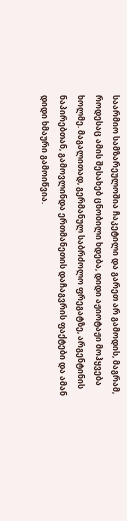საარმიო სამზარეულოშია ჩაკეტილი და გარეთ არ გამოდის, მაგრამ, როდესაც ამის შესახებ ცნობილი ხდება, დიდი აჟიოტაჟი მოჰყვება ხოლმე. მაგალითად, გერმანულ საბრძოლო ფრეგატზე, არგენტინის ნაპირებთან, გამოვლინდა ერთმანეთის დაჩაგვრის ფაქტები და ამან დიდი ხმაური გამოიწვია.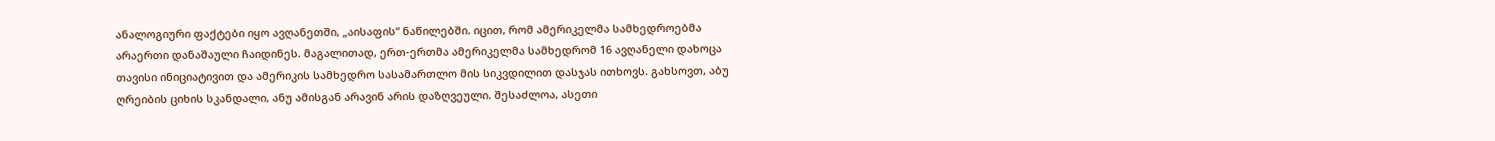ანალოგიური ფაქტები იყო ავღანეთში, „აისაფის“ ნაწილებში. იცით, რომ ამერიკელმა სამხედროებმა არაერთი დანაშაული ჩაიდინეს. მაგალითად, ერთ-ერთმა ამერიკელმა სამხედრომ 16 ავღანელი დახოცა თავისი ინიციატივით და ამერიკის სამხედრო სასამართლო მის სიკვდილით დასჯას ითხოვს. გახსოვთ, აბუ ღრეიბის ციხის სკანდალი, ანუ ამისგან არავინ არის დაზღვეული. შესაძლოა, ასეთი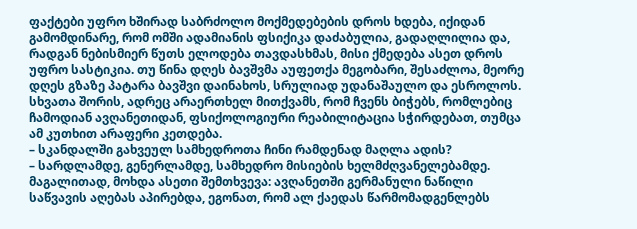ფაქტები უფრო ხშირად საბრძოლო მოქმედებების დროს ხდება, იქიდან გამომდინარე, რომ ომში ადამიანის ფსიქიკა დაძაბულია, გადაღლილია და, რადგან ნებისმიერ წუთს ელოდება თავდასხმას, მისი ქმედება ასეთ დროს უფრო სასტიკია. თუ წინა დღეს ბავშვმა აუფეთქა მეგობარი, შესაძლოა, მეორე დღეს გზაზე პატარა ბავშვი დაინახოს, სრულიად უდანაშაულო და ესროლოს. სხვათა შორის, ადრეც არაერთხელ მითქვამს, რომ ჩვენს ბიჭებს, რომლებიც ჩამოდიან ავღანეთიდან, ფსიქოლოგიური რეაბილიტაცია სჭირდებათ, თუმცა ამ კუთხით არაფერი კეთდება.
– სკანდალში გახვეულ სამხედროთა ჩინი რამდენად მაღლა ადის?
– სარდლამდე, გენერლამდე, სამხედრო მისიების ხელმძღვანელებამდე. მაგალითად, მოხდა ასეთი შემთხვევა: ავღანეთში გერმანული ნაწილი საწვავის აღებას აპირებდა, ეგონათ, რომ ალ ქაედას წარმომადგენლებს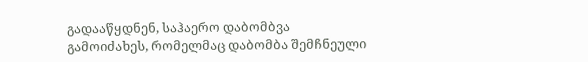გადააწყდნენ, საჰაერო დაბომბვა გამოიძახეს, რომელმაც დაბომბა შემჩნეული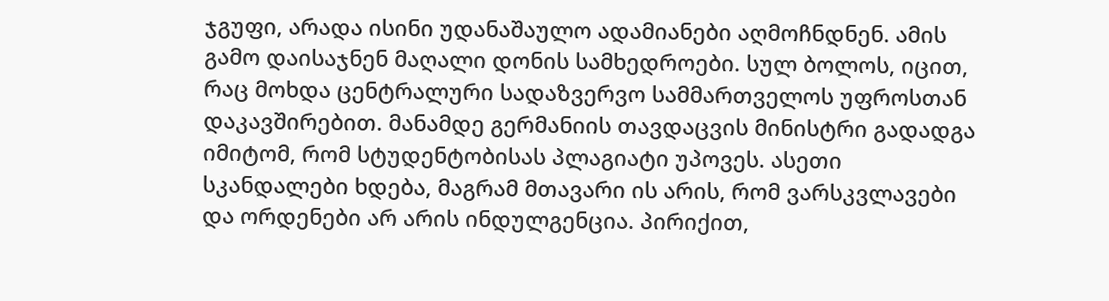ჯგუფი, არადა ისინი უდანაშაულო ადამიანები აღმოჩნდნენ. ამის გამო დაისაჯნენ მაღალი დონის სამხედროები. სულ ბოლოს, იცით, რაც მოხდა ცენტრალური სადაზვერვო სამმართველოს უფროსთან დაკავშირებით. მანამდე გერმანიის თავდაცვის მინისტრი გადადგა იმიტომ, რომ სტუდენტობისას პლაგიატი უპოვეს. ასეთი სკანდალები ხდება, მაგრამ მთავარი ის არის, რომ ვარსკვლავები და ორდენები არ არის ინდულგენცია. პირიქით,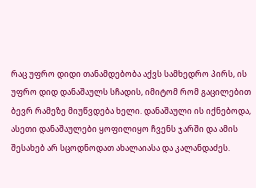რაც უფრო დიდი თანამდებობა აქვს სამხედრო პირს, ის უფრო დიდ დანაშაულს სჩადის, იმიტომ რომ გაცილებით ბევრ რამეზე მიუწვდება ხელი. დანაშაული ის იქნებოდა, ასეთი დანაშაულები ყოფილიყო ჩვენს ჯარში და ამის შესახებ არ სცოდნოდათ ახალაიასა და კალანდაძეს.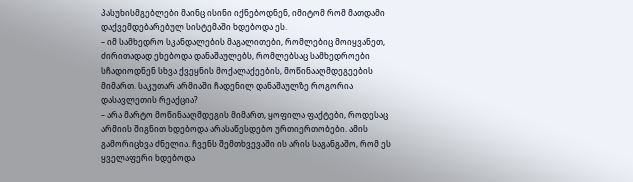პასუხისმგებლები მაინც ისინი იქნებოდნენ, იმიტომ რომ მათდამი დაქვემდებარებულ სისტემაში ხდებოდა ეს.
– იმ სამხედრო სკანდალების მაგალითები, რომლებიც მოიყვანეთ, ძირითადად ეხებოდა დანაშაულებს, რომლებსაც სამხედროები სჩადიოდნენ სხვა ქვეყნის მოქალაქეების, მოწინააღმდეგეების მიმართ. საკუთარ არმიაში ჩადენილ დანაშაულზე როგორია დასავლეთის რეაქცია?
– არა მარტო მოწინააღმდეგის მიმართ, ყოფილა ფაქტები, როდესაც არმიის შიგნით ხდებოდა არასაწესდებო ურთიერთობები. ამის გამორიცხვა ძნელია. ჩვენს შემთხვევაში ის არის საგანგაშო, რომ ეს ყველაფერი ხდებოდა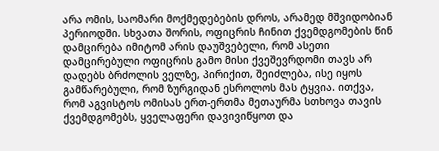არა ომის, საომარი მოქმედებების დროს, არამედ მშვიდობიან პერიოდში. სხვათა შორის, ოფიცრის ჩინით ქვემდგომების წინ დამცირება იმიტომ არის დაუშვებელი, რომ ასეთი დამცირებული ოფიცრის გამო მისი ქვეშევრდომი თავს არ დადებს ბრძოლის ველზე, პირიქით, შეიძლება, ისე იყოს გამწარებული, რომ ზურგიდან ესროლოს მას ტყვია. ითქვა, რომ აგვისტოს ომისას ერთ-ერთმა მეთაურმა სთხოვა თავის ქვემდგომებს, ყველაფერი დავივიწყოთ და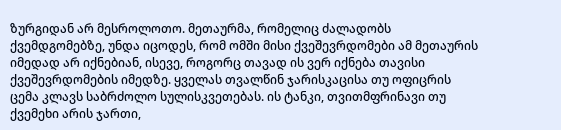ზურგიდან არ მესროლოთო. მეთაურმა, რომელიც ძალადობს ქვემდგომებზე, უნდა იცოდეს, რომ ომში მისი ქვეშევრდომები ამ მეთაურის იმედად არ იქნებიან, ისევე, როგორც თავად ის ვერ იქნება თავისი ქვეშევრდომების იმედზე. ყველას თვალწინ ჯარისკაცისა თუ ოფიცრის ცემა კლავს საბრძოლო სულისკვეთებას. ის ტანკი, თვითმფრინავი თუ ქვემეხი არის ჯართი,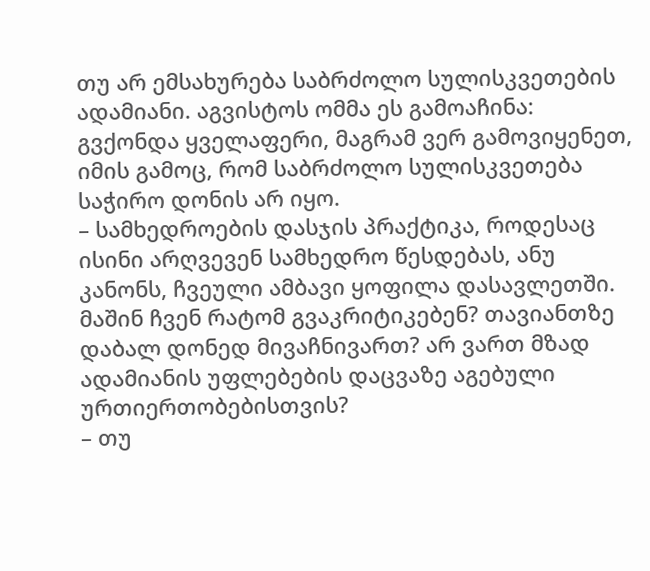თუ არ ემსახურება საბრძოლო სულისკვეთების ადამიანი. აგვისტოს ომმა ეს გამოაჩინა: გვქონდა ყველაფერი, მაგრამ ვერ გამოვიყენეთ, იმის გამოც, რომ საბრძოლო სულისკვეთება საჭირო დონის არ იყო.
– სამხედროების დასჯის პრაქტიკა, როდესაც ისინი არღვევენ სამხედრო წესდებას, ანუ კანონს, ჩვეული ამბავი ყოფილა დასავლეთში. მაშინ ჩვენ რატომ გვაკრიტიკებენ? თავიანთზე დაბალ დონედ მივაჩნივართ? არ ვართ მზად ადამიანის უფლებების დაცვაზე აგებული ურთიერთობებისთვის?
– თუ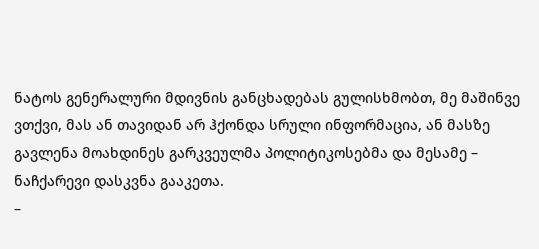ნატოს გენერალური მდივნის განცხადებას გულისხმობთ, მე მაშინვე ვთქვი, მას ან თავიდან არ ჰქონდა სრული ინფორმაცია, ან მასზე გავლენა მოახდინეს გარკვეულმა პოლიტიკოსებმა და მესამე – ნაჩქარევი დასკვნა გააკეთა.
–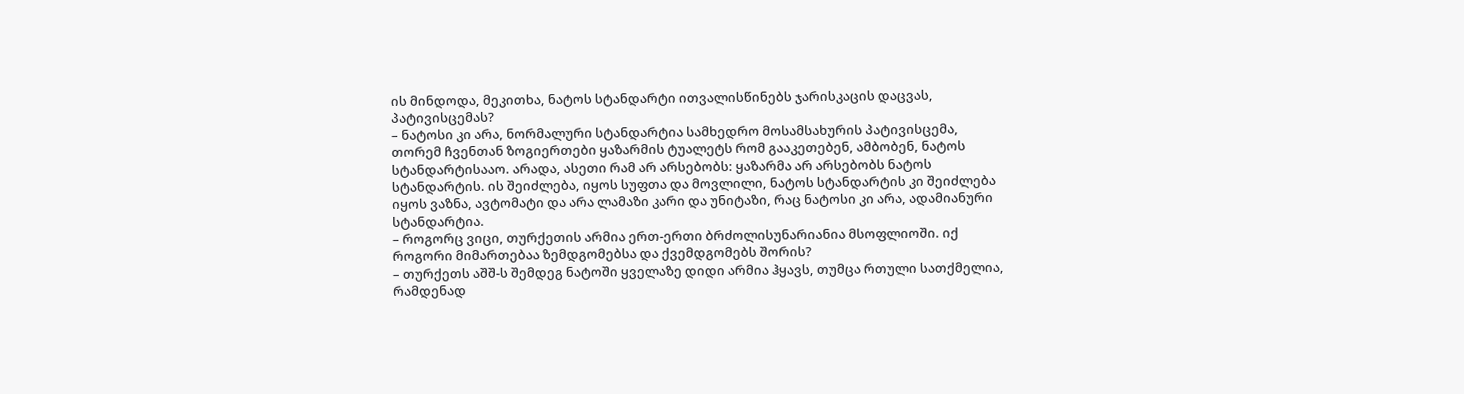ის მინდოდა, მეკითხა, ნატოს სტანდარტი ითვალისწინებს ჯარისკაცის დაცვას, პატივისცემას?
– ნატოსი კი არა, ნორმალური სტანდარტია სამხედრო მოსამსახურის პატივისცემა, თორემ ჩვენთან ზოგიერთები ყაზარმის ტუალეტს რომ გააკეთებენ, ამბობენ, ნატოს სტანდარტისააო. არადა, ასეთი რამ არ არსებობს: ყაზარმა არ არსებობს ნატოს სტანდარტის. ის შეიძლება, იყოს სუფთა და მოვლილი, ნატოს სტანდარტის კი შეიძლება იყოს ვაზნა, ავტომატი და არა ლამაზი კარი და უნიტაზი, რაც ნატოსი კი არა, ადამიანური სტანდარტია.
– როგორც ვიცი, თურქეთის არმია ერთ-ერთი ბრძოლისუნარიანია მსოფლიოში. იქ როგორი მიმართებაა ზემდგომებსა და ქვემდგომებს შორის?
– თურქეთს აშშ-ს შემდეგ ნატოში ყველაზე დიდი არმია ჰყავს, თუმცა რთული სათქმელია, რამდენად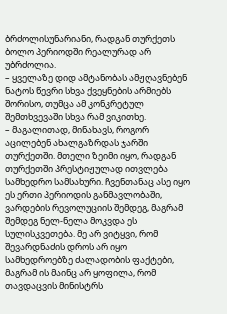ბრძოლისუნარიანი, რადგან თურქეთს ბოლო პერიოდში რეალურად არ უბრძოლია.
– ყველაზე დიდ ამტანობას ამჟღავნებენ ნატოს წევრი სხვა ქვეყნების არმიებს შორისო, თუმცა ამ კონკრეტულ შემთხვევაში სხვა რამ ვიკითხე.
– მაგალითად, მინახავს, როგორ აცილებენ ახალგაზრდას ჯარში თურქეთში. მთელი ზეიმი იყო, რადგან თურქეთში პრესტიჟულად ითვლება სამხედრო სამსახური. ჩვენთანაც ასე იყო ეს ერთი პერიოდის განმავლობაში, ვარდების რევოლუციის შემდეგ, მაგრამ შემდეგ ნელ-ნელა მოკვდა ეს სულისკვეთება. მე არ ვიტყვი, რომ შევარდნაძის დროს არ იყო სამხედროებზე ძალადობის ფაქტები, მაგრამ ის მაინც არ ყოფილა, რომ თავდაცვის მინისტრს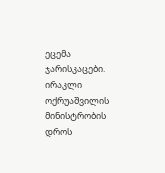ეცემა ჯარისკაცები. ირაკლი ოქრუაშვილის მინისტრობის დროს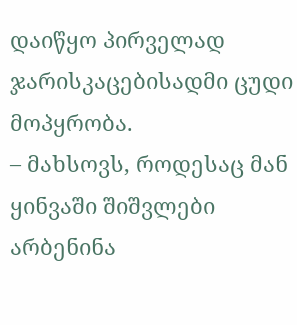დაიწყო პირველად ჯარისკაცებისადმი ცუდი მოპყრობა.
– მახსოვს, როდესაც მან ყინვაში შიშვლები არბენინა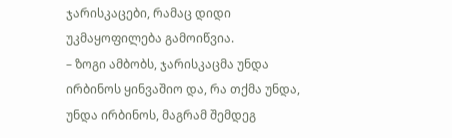ჯარისკაცები, რამაც დიდი უკმაყოფილება გამოიწვია.
– ზოგი ამბობს, ჯარისკაცმა უნდა ირბინოს ყინვაშიო და, რა თქმა უნდა, უნდა ირბინოს, მაგრამ შემდეგ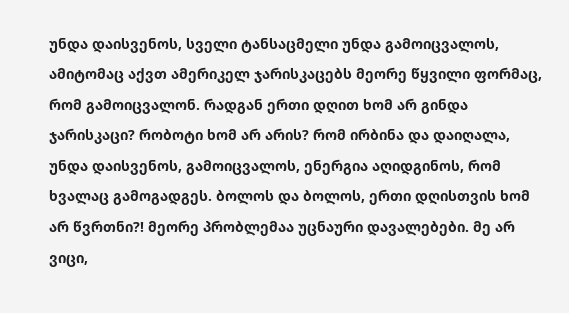უნდა დაისვენოს, სველი ტანსაცმელი უნდა გამოიცვალოს, ამიტომაც აქვთ ამერიკელ ჯარისკაცებს მეორე წყვილი ფორმაც, რომ გამოიცვალონ. რადგან ერთი დღით ხომ არ გინდა ჯარისკაცი? რობოტი ხომ არ არის? რომ ირბინა და დაიღალა, უნდა დაისვენოს, გამოიცვალოს, ენერგია აღიდგინოს, რომ ხვალაც გამოგადგეს. ბოლოს და ბოლოს, ერთი დღისთვის ხომ არ წვრთნი?! მეორე პრობლემაა უცნაური დავალებები. მე არ ვიცი,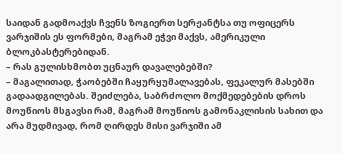საიდან გადმოაქვს ჩვენს ზოგიერთ სერჟანტსა თუ ოფიცერს ვარჯიშის ეს ფორმები, მაგრამ ეჭვი მაქვს, ამერიკული ბლოკბასტერებიდან.
– რას გულისხმობთ უცნაურ დავალებებში?
– მაგალითად, ჭაობებში ჩაყურყუმალავებას, ფეკალურ მასებში გადაადგილებას. შეიძლება, საბრძოლო მოქმედებების დროს მოუწიოს მსგავსი რამ, მაგრამ მოუწიოს გამონაკლისის სახით და არა მუდმივად, რომ ღირდეს მისი ვარჯიში ამ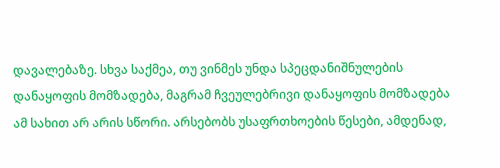დავალებაზე. სხვა საქმეა, თუ ვინმეს უნდა სპეცდანიშნულების დანაყოფის მომზადება, მაგრამ ჩვეულებრივი დანაყოფის მომზადება ამ სახით არ არის სწორი. არსებობს უსაფრთხოების წესები, ამდენად,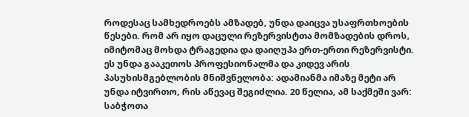როდესაც სამხედროებს ამზადებ, უნდა დაიცვა უსაფრთხოების წესები. რომ არ იყო დაცული რეზერვისტთა მომზადების დროს, იმიტომაც მოხდა ტრაგედია და დაიღუპა ერთ-ერთი რეზერვისტი. ეს უნდა გააკეთოს პროფესიონალმა და კიდევ არის პასუხისმგებლობის მნიშვნელობა: ადამიანმა იმაზე მეტი არ უნდა იტვირთო, რის აწევაც შეგიძლია. 20 წელია, ამ საქმეში ვარ: საბჭოთა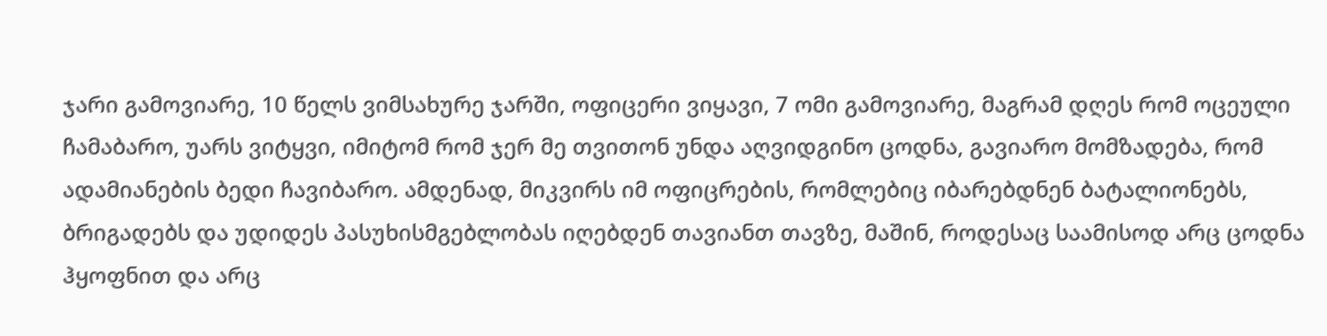ჯარი გამოვიარე, 10 წელს ვიმსახურე ჯარში, ოფიცერი ვიყავი, 7 ომი გამოვიარე, მაგრამ დღეს რომ ოცეული ჩამაბარო, უარს ვიტყვი, იმიტომ რომ ჯერ მე თვითონ უნდა აღვიდგინო ცოდნა, გავიარო მომზადება, რომ ადამიანების ბედი ჩავიბარო. ამდენად, მიკვირს იმ ოფიცრების, რომლებიც იბარებდნენ ბატალიონებს, ბრიგადებს და უდიდეს პასუხისმგებლობას იღებდენ თავიანთ თავზე, მაშინ, როდესაც საამისოდ არც ცოდნა ჰყოფნით და არც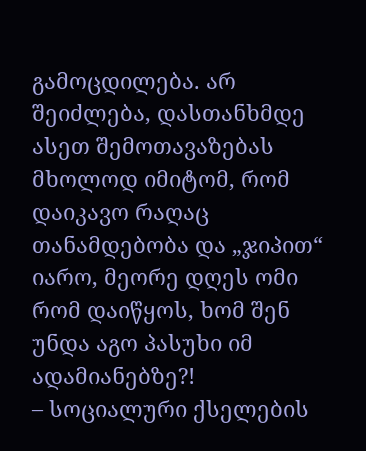გამოცდილება. არ შეიძლება, დასთანხმდე ასეთ შემოთავაზებას მხოლოდ იმიტომ, რომ დაიკავო რაღაც თანამდებობა და „ჯიპით“ იარო, მეორე დღეს ომი რომ დაიწყოს, ხომ შენ უნდა აგო პასუხი იმ ადამიანებზე?!
– სოციალური ქსელების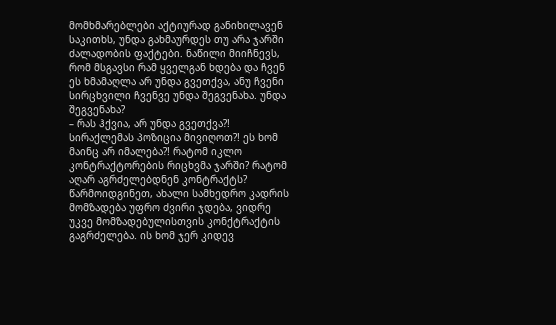მომხმარებლები აქტიურად განიხილავენ საკითხს, უნდა გახმაურდეს თუ არა ჯარში ძალადობის ფაქტები. ნაწილი მიიჩნევს, რომ მსგავსი რამ ყველგან ხდება და ჩვენ ეს ხმამაღლა არ უნდა გვეთქვა, ანუ ჩვენი სირცხვილი ჩვენვე უნდა შეგვენახა. უნდა შეგვენახა?
– რას ჰქვია, არ უნდა გვეთქვა?! სირაქლემას პოზიცია მივიღოთ?! ეს ხომ მაინც არ იმალება?! რატომ იკლო კონტრაქტორების რიცხვმა ჯარში? რატომ აღარ აგრძელებდნენ კონტრაქტს? წარმოიდგინეთ, ახალი სამხედრო კადრის მომზადება უფრო ძვირი ჯდება, ვიდრე უკვე მომზადებულისთვის კონქტრაქტის გაგრძელება. ის ხომ ჯერ კიდევ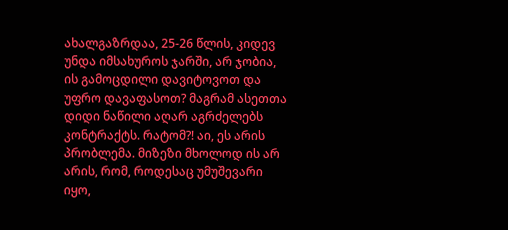ახალგაზრდაა, 25-26 წლის, კიდევ უნდა იმსახუროს ჯარში, არ ჯობია, ის გამოცდილი დავიტოვოთ და უფრო დავაფასოთ? მაგრამ ასეთთა დიდი ნაწილი აღარ აგრძელებს კონტრაქტს. რატომ?! აი, ეს არის პრობლემა. მიზეზი მხოლოდ ის არ არის, რომ, როდესაც უმუშევარი იყო,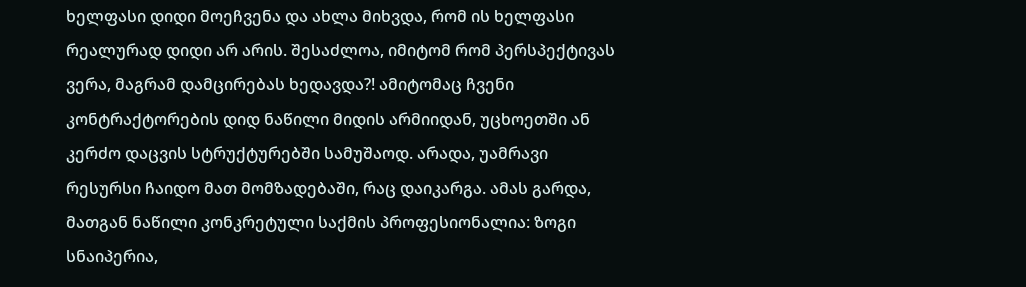ხელფასი დიდი მოეჩვენა და ახლა მიხვდა, რომ ის ხელფასი რეალურად დიდი არ არის. შესაძლოა, იმიტომ რომ პერსპექტივას ვერა, მაგრამ დამცირებას ხედავდა?! ამიტომაც ჩვენი კონტრაქტორების დიდ ნაწილი მიდის არმიიდან, უცხოეთში ან კერძო დაცვის სტრუქტურებში სამუშაოდ. არადა, უამრავი რესურსი ჩაიდო მათ მომზადებაში, რაც დაიკარგა. ამას გარდა, მათგან ნაწილი კონკრეტული საქმის პროფესიონალია: ზოგი სნაიპერია,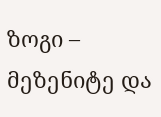ზოგი – მეზენიტე და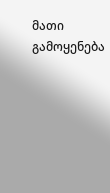მათი გამოყენება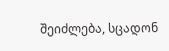შეიძლება, სცადონ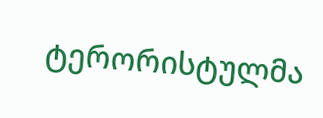ტერორისტულმა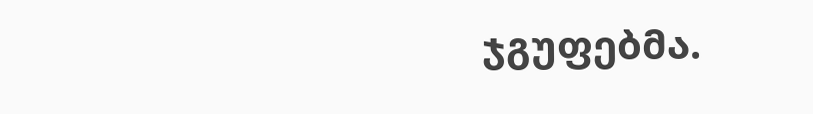ჯგუფებმა.